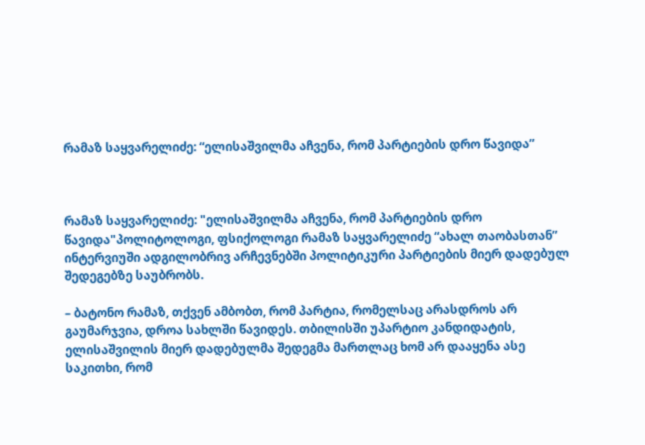რამაზ საყვარელიძე: “ელისაშვილმა აჩვენა, რომ პარტიების დრო წავიდა”



რამაზ საყვარელიძე: "ელისაშვილმა აჩვენა, რომ პარტიების დრო წავიდა"პოლიტოლოგი, ფსიქოლოგი რამაზ საყვარელიძე “ახალ თაობასთან” ინტერვიუში ადგილობრივ არჩევნებში პოლიტიკური პარტიების მიერ დადებულ შედეგებზე საუბრობს.

– ბატონო რამაზ, თქვენ ამბობთ, რომ პარტია, რომელსაც არასდროს არ გაუმარჯვია, დროა სახლში წავიდეს. თბილისში უპარტიო კანდიდატის, ელისაშვილის მიერ დადებულმა შედეგმა მართლაც ხომ არ დააყენა ასე საკითხი, რომ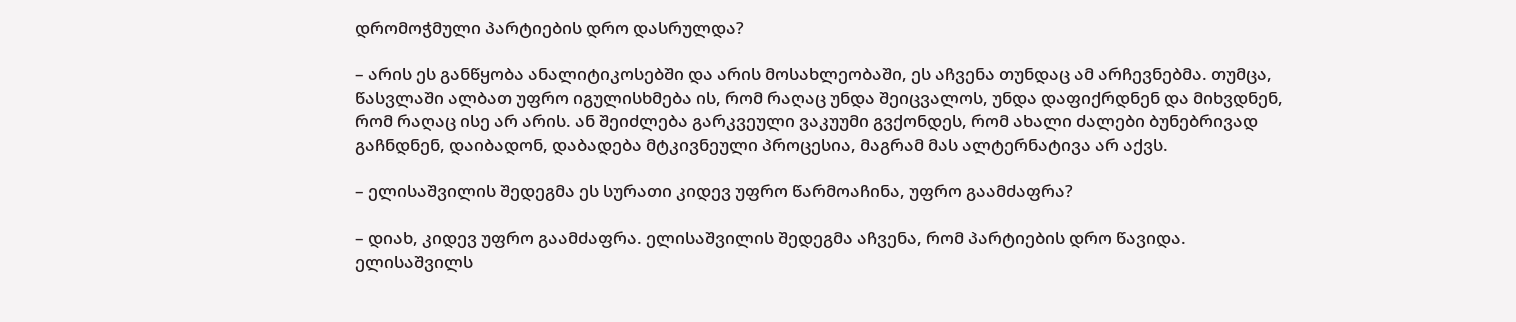დრომოჭმული პარტიების დრო დასრულდა?

– არის ეს განწყობა ანალიტიკოსებში და არის მოსახლეობაში, ეს აჩვენა თუნდაც ამ არჩევნებმა. თუმცა, წასვლაში ალბათ უფრო იგულისხმება ის, რომ რაღაც უნდა შეიცვალოს, უნდა დაფიქრდნენ და მიხვდნენ, რომ რაღაც ისე არ არის. ან შეიძლება გარკვეული ვაკუუმი გვქონდეს, რომ ახალი ძალები ბუნებრივად გაჩნდნენ, დაიბადონ, დაბადება მტკივნეული პროცესია, მაგრამ მას ალტერნატივა არ აქვს.

– ელისაშვილის შედეგმა ეს სურათი კიდევ უფრო წარმოაჩინა, უფრო გაამძაფრა?

– დიახ, კიდევ უფრო გაამძაფრა. ელისაშვილის შედეგმა აჩვენა, რომ პარტიების დრო წავიდა. ელისაშვილს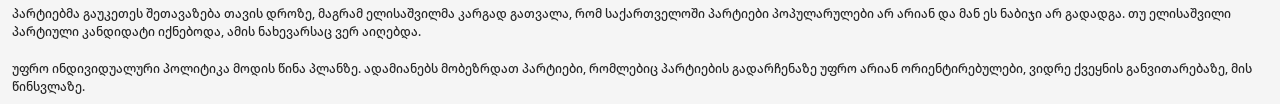პარტიებმა გაუკეთეს შეთავაზება თავის დროზე, მაგრამ ელისაშვილმა კარგად გათვალა, რომ საქართველოში პარტიები პოპულარულები არ არიან და მან ეს ნაბიჯი არ გადადგა. თუ ელისაშვილი პარტიული კანდიდატი იქნებოდა, ამის ნახევარსაც ვერ აიღებდა.

უფრო ინდივიდუალური პოლიტიკა მოდის წინა პლანზე. ადამიანებს მობეზრდათ პარტიები, რომლებიც პარტიების გადარჩენაზე უფრო არიან ორიენტირებულები, ვიდრე ქვეყნის განვითარებაზე, მის წინსვლაზე.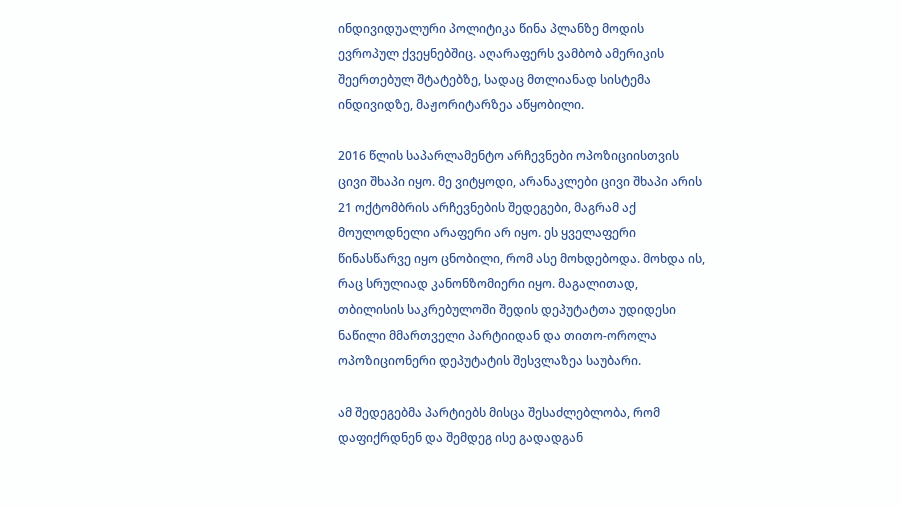ინდივიდუალური პოლიტიკა წინა პლანზე მოდის ევროპულ ქვეყნებშიც. აღარაფერს ვამბობ ამერიკის შეერთებულ შტატებზე, სადაც მთლიანად სისტემა ინდივიდზე, მაჟორიტარზეა აწყობილი.

2016 წლის საპარლამენტო არჩევნები ოპოზიციისთვის ცივი შხაპი იყო. მე ვიტყოდი, არანაკლები ცივი შხაპი არის 21 ოქტომბრის არჩევნების შედეგები, მაგრამ აქ მოულოდნელი არაფერი არ იყო. ეს ყველაფერი წინასწარვე იყო ცნობილი, რომ ასე მოხდებოდა. მოხდა ის, რაც სრულიად კანონზომიერი იყო. მაგალითად, თბილისის საკრებულოში შედის დეპუტატთა უდიდესი ნაწილი მმართველი პარტიიდან და თითო-ოროლა ოპოზიციონერი დეპუტატის შესვლაზეა საუბარი.

ამ შედეგებმა პარტიებს მისცა შესაძლებლობა, რომ დაფიქრდნენ და შემდეგ ისე გადადგან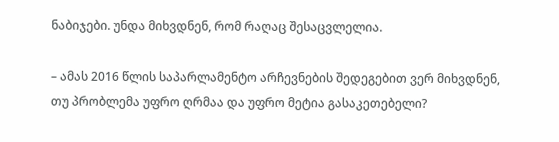ნაბიჯები. უნდა მიხვდნენ, რომ რაღაც შესაცვლელია.

– ამას 2016 წლის საპარლამენტო არჩევნების შედეგებით ვერ მიხვდნენ, თუ პრობლემა უფრო ღრმაა და უფრო მეტია გასაკეთებელი?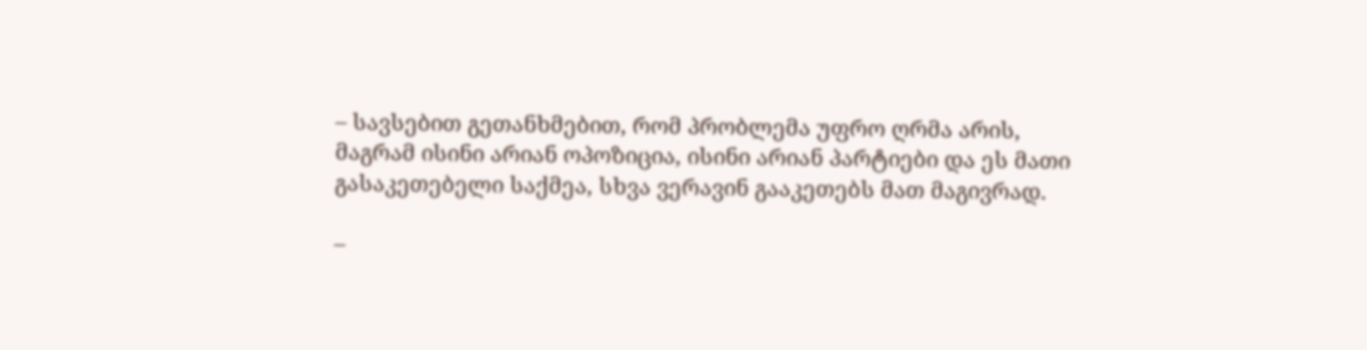– სავსებით გეთანხმებით, რომ პრობლემა უფრო ღრმა არის, მაგრამ ისინი არიან ოპოზიცია, ისინი არიან პარტიები და ეს მათი გასაკეთებელი საქმეა, სხვა ვერავინ გააკეთებს მათ მაგივრად.

–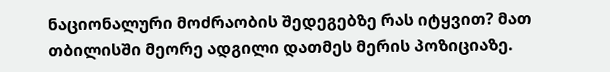ნაციონალური მოძრაობის შედეგებზე რას იტყვით? მათ თბილისში მეორე ადგილი დათმეს მერის პოზიციაზე.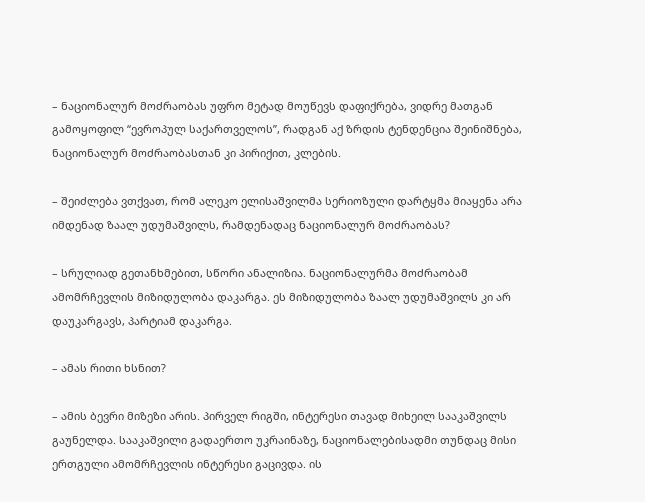– ნაციონალურ მოძრაობას უფრო მეტად მოუწევს დაფიქრება, ვიდრე მათგან გამოყოფილ “ევროპულ საქართველოს”, რადგან აქ ზრდის ტენდენცია შეინიშნება, ნაციონალურ მოძრაობასთან კი პირიქით, კლების.

– შეიძლება ვთქვათ, რომ ალეკო ელისაშვილმა სერიოზული დარტყმა მიაყენა არა იმდენად ზაალ უდუმაშვილს, რამდენადაც ნაციონალურ მოძრაობას?

– სრულიად გეთანხმებით, სწორი ანალიზია. ნაციონალურმა მოძრაობამ ამომრჩევლის მიზიდულობა დაკარგა. ეს მიზიდულობა ზაალ უდუმაშვილს კი არ დაუკარგავს, პარტიამ დაკარგა.

– ამას რითი ხსნით?

– ამის ბევრი მიზეზი არის. პირველ რიგში, ინტერესი თავად მიხეილ სააკაშვილს გაუნელდა. სააკაშვილი გადაერთო უკრაინაზე, ნაციონალებისადმი თუნდაც მისი ერთგული ამომრჩევლის ინტერესი გაცივდა. ის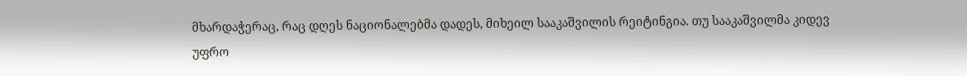მხარდაჭერაც, რაც დღეს ნაციონალებმა დადეს, მიხეილ სააკაშვილის რეიტინგია. თუ სააკაშვილმა კიდევ უფრო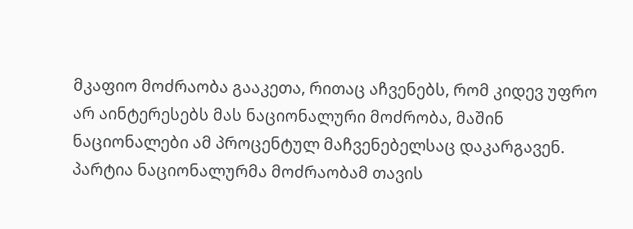მკაფიო მოძრაობა გააკეთა, რითაც აჩვენებს, რომ კიდევ უფრო არ აინტერესებს მას ნაციონალური მოძრობა, მაშინ ნაციონალები ამ პროცენტულ მაჩვენებელსაც დაკარგავენ. პარტია ნაციონალურმა მოძრაობამ თავის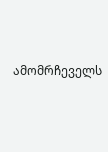ამომრჩეველს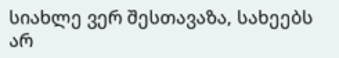სიახლე ვერ შესთავაზა, სახეებს არ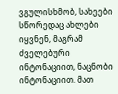ვგულისხმობ, სახეები სწორედაც ახლები იყვნენ, მაგრამ ძველებური ინტონაციით, ნაცნობი ინტონაციით. მათ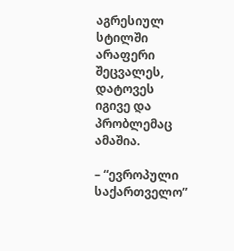აგრესიულ სტილში არაფერი შეცვალეს, დატოვეს იგივე და პრობლემაც ამაშია.

– “ევროპული საქართველო”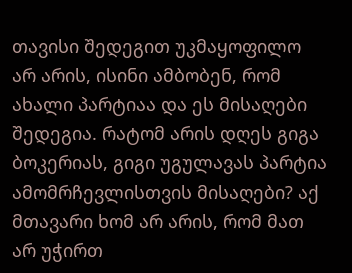თავისი შედეგით უკმაყოფილო არ არის, ისინი ამბობენ, რომ ახალი პარტიაა და ეს მისაღები შედეგია. რატომ არის დღეს გიგა ბოკერიას, გიგი უგულავას პარტია ამომრჩევლისთვის მისაღები? აქ მთავარი ხომ არ არის, რომ მათ არ უჭირთ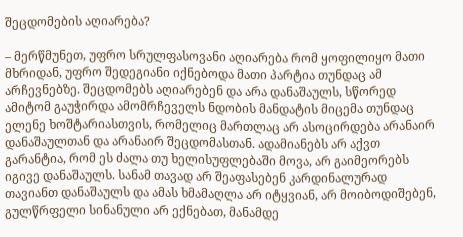შეცდომების აღიარება?

– მერწმუნეთ, უფრო სრულფასოვანი აღიარება რომ ყოფილიყო მათი მხრიდან, უფრო შედეგიანი იქნებოდა მათი პარტია თუნდაც ამ არჩევნებზე. შეცდომებს აღიარებენ და არა დანაშაულს, სწორედ ამიტომ გაუჭირდა ამომრჩეველს ნდობის მანდატის მიცემა თუნდაც ელენე ხოშტარიასთვის, რომელიც მართლაც არ ასოცირდება არანაირ დანაშაულთან და არანაირ შეცდომასთან. ადამიანებს არ აქვთ გარანტია, რომ ეს ძალა თუ ხელისუფლებაში მოვა, არ გაიმეორებს იგივე დანაშაულს. სანამ თავად არ შეაფასებენ კარდინალურად თავიანთ დანაშაულს და ამას ხმამაღლა არ იტყვიან, არ მოიბოდიშებენ, გულწრფელი სინანული არ ექნებათ, მანამდე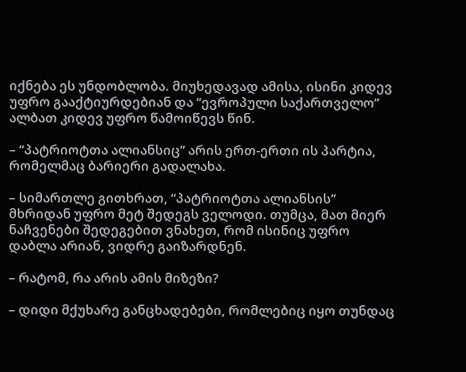იქნება ეს უნდობლობა. მიუხედავად ამისა, ისინი კიდევ უფრო გააქტიურდებიან და “ევროპული საქართველო” ალბათ კიდევ უფრო წამოიწევს წინ.

– “პატრიოტთა ალიანსიც” არის ერთ-ერთი ის პარტია, რომელმაც ბარიერი გადალახა.

– სიმართლე გითხრათ, “პატრიოტთა ალიანსის” მხრიდან უფრო მეტ შედეგს ველოდი. თუმცა, მათ მიერ ნაჩვენები შედეგებით ვნახეთ, რომ ისინიც უფრო დაბლა არიან, ვიდრე გაიზარდნენ.

– რატომ, რა არის ამის მიზეზი?

– დიდი მქუხარე განცხადებები, რომლებიც იყო თუნდაც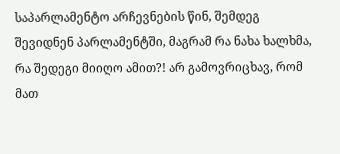საპარლამენტო არჩევნების წინ, შემდეგ შევიდნენ პარლამენტში, მაგრამ რა ნახა ხალხმა, რა შედეგი მიიღო ამით?! არ გამოვრიცხავ, რომ მათ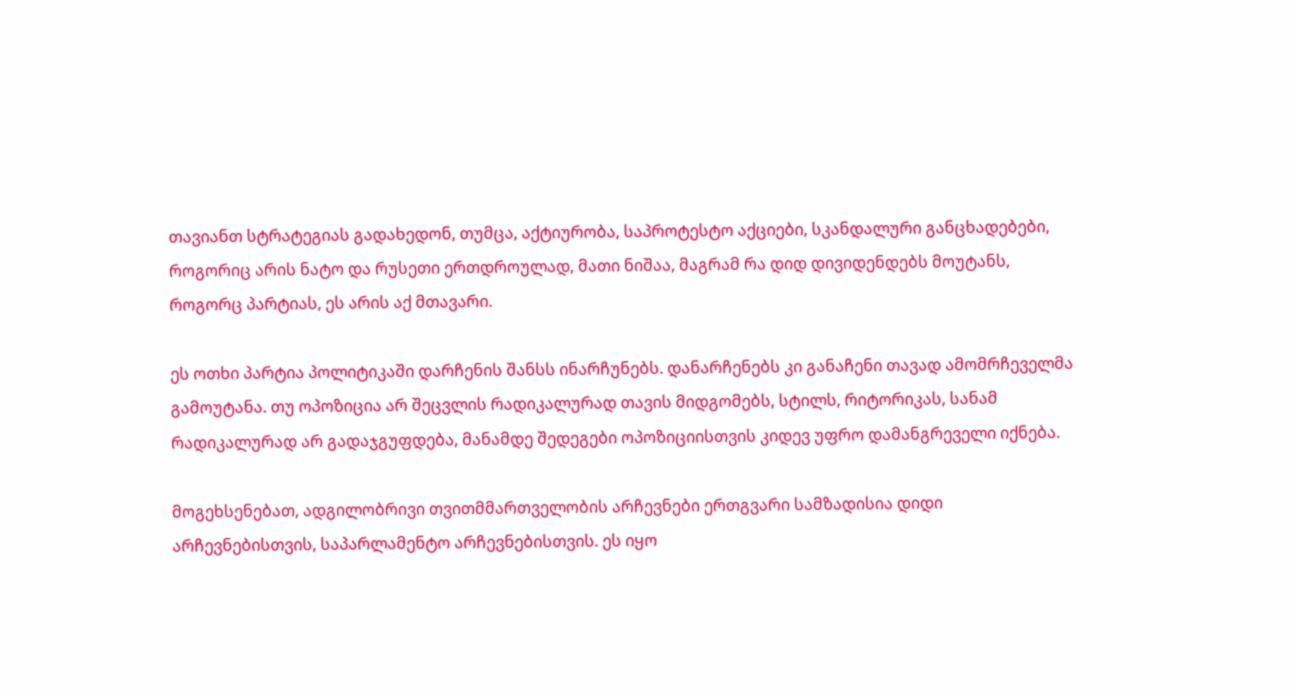თავიანთ სტრატეგიას გადახედონ, თუმცა, აქტიურობა, საპროტესტო აქციები, სკანდალური განცხადებები, როგორიც არის ნატო და რუსეთი ერთდროულად, მათი ნიშაა, მაგრამ რა დიდ დივიდენდებს მოუტანს, როგორც პარტიას, ეს არის აქ მთავარი.

ეს ოთხი პარტია პოლიტიკაში დარჩენის შანსს ინარჩუნებს. დანარჩენებს კი განაჩენი თავად ამომრჩეველმა გამოუტანა. თუ ოპოზიცია არ შეცვლის რადიკალურად თავის მიდგომებს, სტილს, რიტორიკას, სანამ რადიკალურად არ გადაჯგუფდება, მანამდე შედეგები ოპოზიციისთვის კიდევ უფრო დამანგრეველი იქნება.

მოგეხსენებათ, ადგილობრივი თვითმმართველობის არჩევნები ერთგვარი სამზადისია დიდი არჩევნებისთვის, საპარლამენტო არჩევნებისთვის. ეს იყო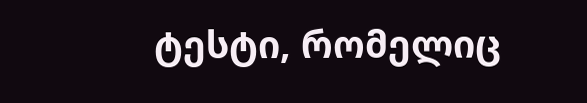ტესტი, რომელიც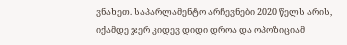ვნახეთ. საპარლამენტო არჩევნები 2020 წელს არის, იქამდე ჯერ კიდევ დიდი დროა და ოპოზიციამ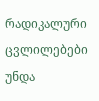რადიკალური ცვლილებები უნდა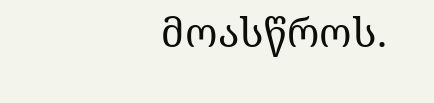მოასწროს.